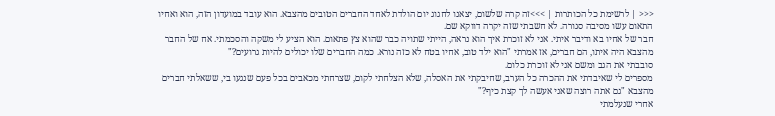<<< | לרשימת כל הכותרות | >>>זה קרה שלשום, יצאנו לחגוג יום הולדת לאחד החברים הטובים מהצבא. הוא עובד במועדון הזה, הוא ואחיו התאום עשו מסיבה סגורה. לא חשבתי שזה יקרה דווקא שם.
חבר של אחיו בא ודיבר איתי. אני לא זוכרת איך הוא נראה, הייתי שתויה כבר שהוא צץ פתאום. הוא הציע לי משקה והסכמתי. אח של החבר מהצבא היה איתו, הם חברים, אז אמרתי "הוא ילד טוב, אחיו בטח לא כזה נורא. כמה החברים שלו יכולים להיות גרועים?"
סובבתי את הגב ומשם אני לא זוכרת כלום.
מספרים לי שאיבדתי את ההכרה כל הערב, שחיבקתי את האסלה, שלא הצלחתי לקום, שצרחתי מכאבים בכל פעם שנגעו בי, ששאלתי חברים מהצבא "גם אתה רוצה שאני אעשה לך קצת כיף?"
אחרי שנעלמתי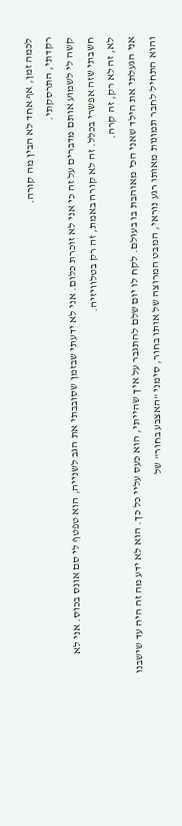לכמה זמן, אף אחד לא הבין מה קורה.
רקדתי, התרסקתי.
קשה לי לשמוע אותם מדברים על זה כי אני לא זוכרת כלום. אני לא ידעתי שבזמן שסובבתי את הגב לשנייה, הוא טפטף לי סם אונס בכוס. אני לא חשבתי שזה אפשרי בכלל. זה לא קורה באמת, זה רק בטלוויזיה.
לא, זה לא רק, זה קרה.
אני הגעלתי את הילד שאני הכי מאוהבת בו בעולם. לקח לו יום שלם להתגבר על איך שהייתי, הוא כעס עליי כל כך. הוא לא ידע מה זה היה עד שישבנו והוא התחיל לחבר תמונות מאותו רגע נוראי, המבט המרוצה של אותו בחור, סימני "האצבע בחור" של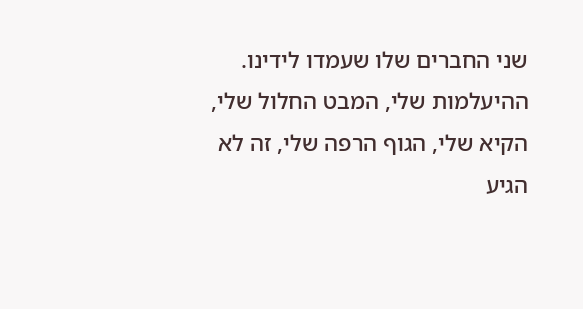שני החברים שלו שעמדו לידינו.
ההיעלמות שלי, המבט החלול שלי, הקיא שלי, הגוף הרפה שלי, זה לא הגיע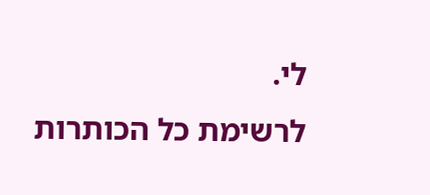לי.
לרשימת כל הכותרות